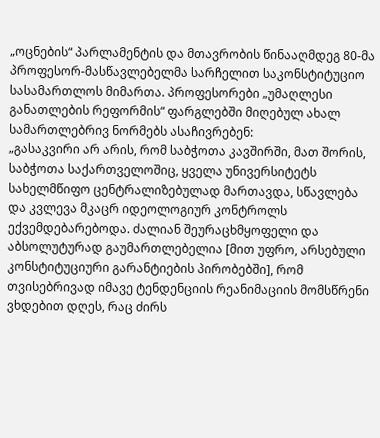„ოცნების“ პარლამენტის და მთავრობის წინააღმდეგ 80-მა პროფესორ-მასწავლებელმა სარჩელით საკონსტიტუციო სასამართლოს მიმართა. პროფესორები „უმაღლესი განათლების რეფორმის“ ფარგლებში მიღებულ ახალ სამართლებრივ ნორმებს ასაჩივრებენ:
„გასაკვირი არ არის, რომ საბჭოთა კავშირში, მათ შორის, საბჭოთა საქართველოშიც, ყველა უნივერსიტეტს სახელმწიფო ცენტრალიზებულად მართავდა, სწავლება და კვლევა მკაცრ იდეოლოგიურ კონტროლს ექვემდებარებოდა. ძალიან შეურაცხმყოფელი და აბსოლუტურად გაუმართლებელია [მით უფრო, არსებული კონსტიტუციური გარანტიების პირობებში], რომ თვისებრივად იმავე ტენდენციის რეანიმაციის მომსწრენი ვხდებით დღეს, რაც ძირს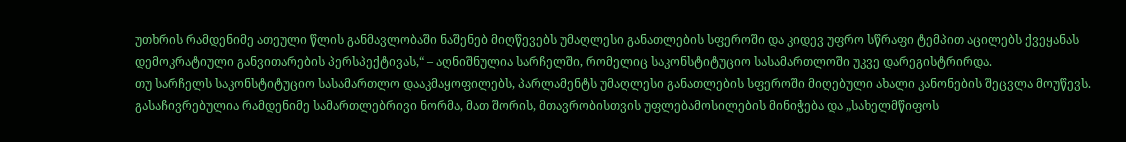უთხრის რამდენიმე ათეული წლის განმავლობაში ნაშენებ მიღწევებს უმაღლესი განათლების სფეროში და კიდევ უფრო სწრაფი ტემპით აცილებს ქვეყანას დემოკრატიული განვითარების პერსპექტივას,“ – აღნიშნულია სარჩელში, რომელიც საკონსტიტუციო სასამართლოში უკვე დარეგისტრირდა.
თუ სარჩელს საკონსტიტუციო სასამართლო დააკმაყოფილებს, პარლამენტს უმაღლესი განათლების სფეროში მიღებული ახალი კანონების შეცვლა მოუწევს.
გასაჩივრებულია რამდენიმე სამართლებრივი ნორმა, მათ შორის, მთავრობისთვის უფლებამოსილების მინიჭება და „სახელმწიფოს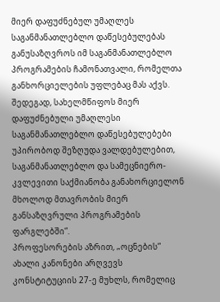მიერ დაფუძნებულ უმაღლეს საგანმანათლებლო დაწესებულებას განუსაზღვროს იმ საგანმანათლებლო პროგრამების ჩამონათვალი, რომელთა განხორციელების უფლებაც მას აქვს.
შედეგად, სახელმწიფოს მიერ დაფუძნებული უმაღლესი საგანმანათლებლო დაწესებულებები უპირობოდ შეზღუდა ვალდებულებით, საგანმანათლებლო და სამეცნიერო-კვლევითი საქმიანობა განახორციელონ მხოლოდ მთავრობის მიერ განსაზღვრული პროგრამების ფარგლებში“.
პროფესორების აზრით, „ოცნების“ ახალი კანონები არღვევს კონსტიტუციის 27-ე მუხლს, რომელიც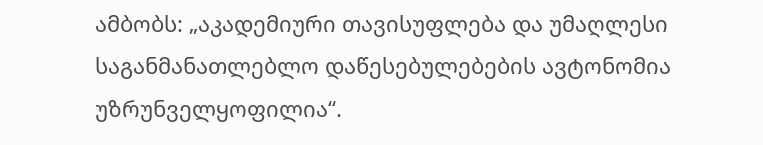ამბობს: „აკადემიური თავისუფლება და უმაღლესი საგანმანათლებლო დაწესებულებების ავტონომია უზრუნველყოფილია“.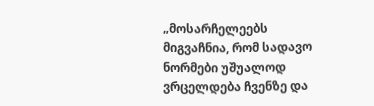„მოსარჩელეებს მიგვაჩნია, რომ სადავო ნორმები უშუალოდ ვრცელდება ჩვენზე და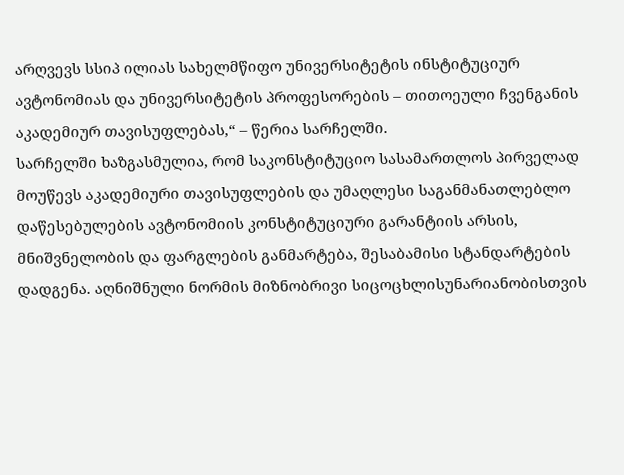არღვევს სსიპ ილიას სახელმწიფო უნივერსიტეტის ინსტიტუციურ ავტონომიას და უნივერსიტეტის პროფესორების – თითოეული ჩვენგანის აკადემიურ თავისუფლებას,“ – წერია სარჩელში.
სარჩელში ხაზგასმულია, რომ საკონსტიტუციო სასამართლოს პირველად მოუწევს აკადემიური თავისუფლების და უმაღლესი საგანმანათლებლო დაწესებულების ავტონომიის კონსტიტუციური გარანტიის არსის, მნიშვნელობის და ფარგლების განმარტება, შესაბამისი სტანდარტების დადგენა. აღნიშნული ნორმის მიზნობრივი სიცოცხლისუნარიანობისთვის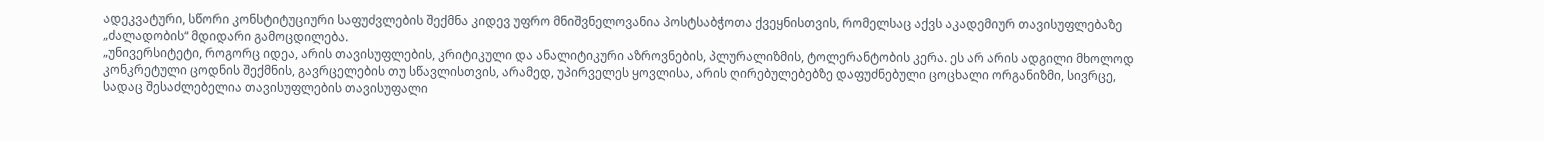ადეკვატური, სწორი კონსტიტუციური საფუძვლების შექმნა კიდევ უფრო მნიშვნელოვანია პოსტსაბჭოთა ქვეყნისთვის, რომელსაც აქვს აკადემიურ თავისუფლებაზე „ძალადობის“ მდიდარი გამოცდილება.
„უნივერსიტეტი, როგორც იდეა, არის თავისუფლების, კრიტიკული და ანალიტიკური აზროვნების, პლურალიზმის, ტოლერანტობის კერა. ეს არ არის ადგილი მხოლოდ კონკრეტული ცოდნის შექმნის, გავრცელების თუ სწავლისთვის, არამედ, უპირველეს ყოვლისა, არის ღირებულებებზე დაფუძნებული ცოცხალი ორგანიზმი, სივრცე, სადაც შესაძლებელია თავისუფლების თავისუფალი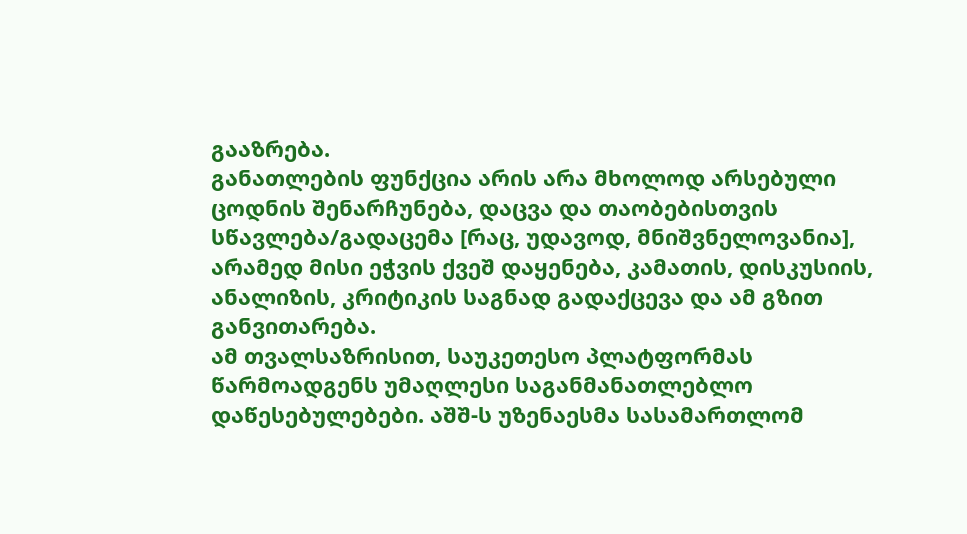გააზრება.
განათლების ფუნქცია არის არა მხოლოდ არსებული ცოდნის შენარჩუნება, დაცვა და თაობებისთვის სწავლება/გადაცემა [რაც, უდავოდ, მნიშვნელოვანია], არამედ მისი ეჭვის ქვეშ დაყენება, კამათის, დისკუსიის, ანალიზის, კრიტიკის საგნად გადაქცევა და ამ გზით განვითარება.
ამ თვალსაზრისით, საუკეთესო პლატფორმას წარმოადგენს უმაღლესი საგანმანათლებლო დაწესებულებები. აშშ-ს უზენაესმა სასამართლომ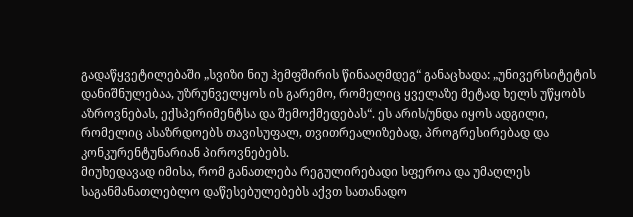გადაწყვეტილებაში „სვიზი ნიუ ჰემფშირის წინააღმდეგ“ განაცხადა: „უნივერსიტეტის დანიშნულებაა, უზრუნველყოს ის გარემო, რომელიც ყველაზე მეტად ხელს უწყობს აზროვნებას, ექსპერიმენტსა და შემოქმედებას“. ეს არის/უნდა იყოს ადგილი, რომელიც ასაზრდოებს თავისუფალ, თვითრეალიზებად, პროგრესირებად და კონკურენტუნარიან პიროვნებებს.
მიუხედავად იმისა, რომ განათლება რეგულირებადი სფეროა და უმაღლეს საგანმანათლებლო დაწესებულებებს აქვთ სათანადო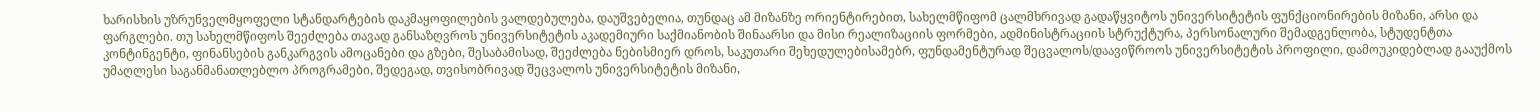ხარისხის უზრუნველმყოფელი სტანდარტების დაკმაყოფილების ვალდებულება, დაუშვებელია, თუნდაც ამ მიზანზე ორიენტირებით, სახელმწიფომ ცალმხრივად გადაწყვიტოს უნივერსიტეტის ფუნქციონირების მიზანი, არსი და ფარგლები. თუ სახელმწიფოს შეეძლება თავად განსაზღვროს უნივერსიტეტის აკადემიური საქმიანობის შინაარსი და მისი რეალიზაციის ფორმები, ადმინისტრაციის სტრუქტურა, პერსონალური შემადგენლობა, სტუდენტთა კონტინგენტი, ფინანსების განკარგვის ამოცანები და გზები, შესაბამისად, შეეძლება ნებისმიერ დროს, საკუთარი შეხედულებისამებრ, ფუნდამენტურად შეცვალოს/დაავიწროოს უნივერსიტეტის პროფილი, დამოუკიდებლად გააუქმოს უმაღლესი საგანმანათლებლო პროგრამები, შედეგად, თვისობრივად შეცვალოს უნივერსიტეტის მიზანი,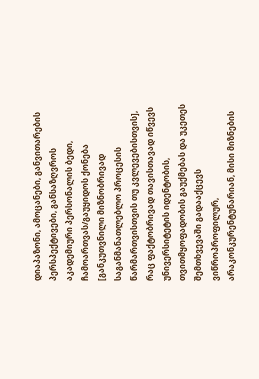დიაპაზონი, ამოცანები, განვითარების პერსპექტივები, განსაზღვროს აკადემიური პერსონალის ბედი, ჩამოართვას/გაუყიდოს ქონება [განკუთვნილი მიზნობრივად საგანმანათლებლო პროცესის წარმართვისთვის თუ კვლევებისთვის], რაც ფაქტობრივად თავისთავად იწვევს უნივერსიტეტის იდენტობის, თვითმყოფადობის გაუქმებას და უკეთეს შემთხვევაში გადააქცევს ვიწროპროფილურ, არაკონკურენტუნარიან, მისი მიზნების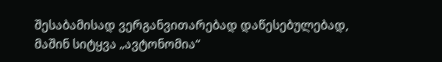შესაბამისად ვერგანვითარებად დაწესებულებად, მაშინ სიტყვა „ავტონომია“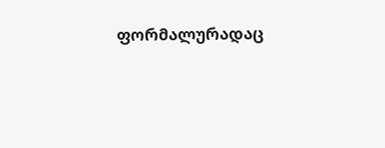ფორმალურადაც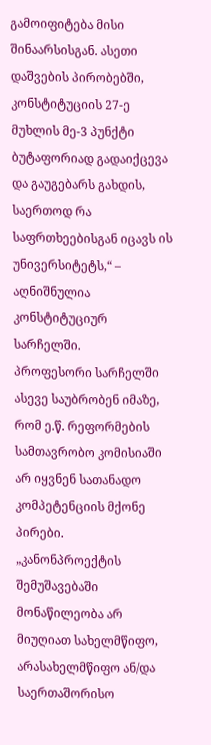გამოიფიტება მისი შინაარსისგან. ასეთი დაშვების პირობებში, კონსტიტუციის 27-ე მუხლის მე-3 პუნქტი ბუტაფორიად გადაიქცევა და გაუგებარს გახდის, საერთოდ რა საფრთხეებისგან იცავს ის უნივერსიტეტს,“ – აღნიშნულია კონსტიტუციურ სარჩელში.
პროფესორი სარჩელში ასევე საუბრობენ იმაზე, რომ ე.წ. რეფორმების სამთავრობო კომისიაში არ იყვნენ სათანადო კომპეტენციის მქონე პირები.
„კანონპროექტის შემუშავებაში მონაწილეობა არ მიუღიათ სახელმწიფო, არასახელმწიფო ან/და საერთაშორისო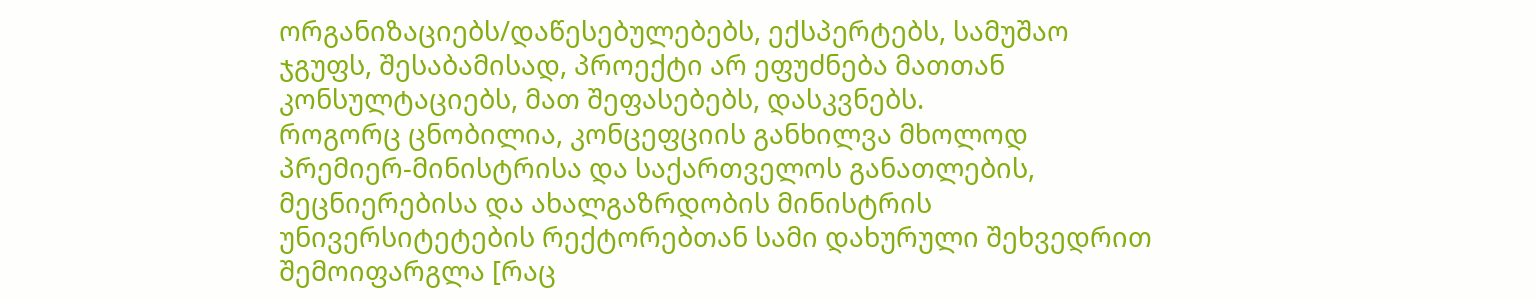ორგანიზაციებს/დაწესებულებებს, ექსპერტებს, სამუშაო ჯგუფს, შესაბამისად, პროექტი არ ეფუძნება მათთან კონსულტაციებს, მათ შეფასებებს, დასკვნებს.
როგორც ცნობილია, კონცეფციის განხილვა მხოლოდ პრემიერ-მინისტრისა და საქართველოს განათლების, მეცნიერებისა და ახალგაზრდობის მინისტრის უნივერსიტეტების რექტორებთან სამი დახურული შეხვედრით შემოიფარგლა [რაც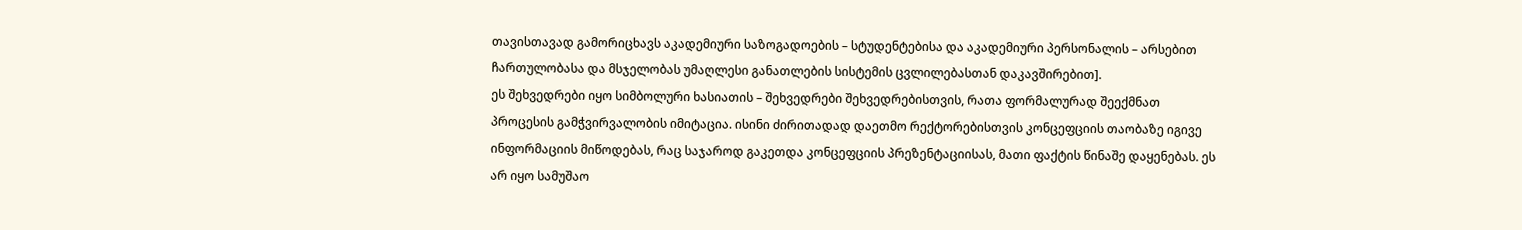თავისთავად გამორიცხავს აკადემიური საზოგადოების – სტუდენტებისა და აკადემიური პერსონალის – არსებით ჩართულობასა და მსჯელობას უმაღლესი განათლების სისტემის ცვლილებასთან დაკავშირებით].
ეს შეხვედრები იყო სიმბოლური ხასიათის – შეხვედრები შეხვედრებისთვის, რათა ფორმალურად შეექმნათ პროცესის გამჭვირვალობის იმიტაცია. ისინი ძირითადად დაეთმო რექტორებისთვის კონცეფციის თაობაზე იგივე ინფორმაციის მიწოდებას, რაც საჯაროდ გაკეთდა კონცეფციის პრეზენტაციისას, მათი ფაქტის წინაშე დაყენებას. ეს არ იყო სამუშაო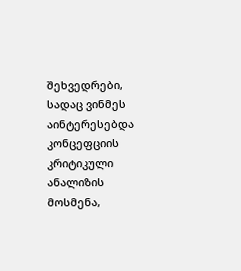შეხვედრები, სადაც ვინმეს აინტერესებდა კონცეფციის კრიტიკული ანალიზის მოსმენა,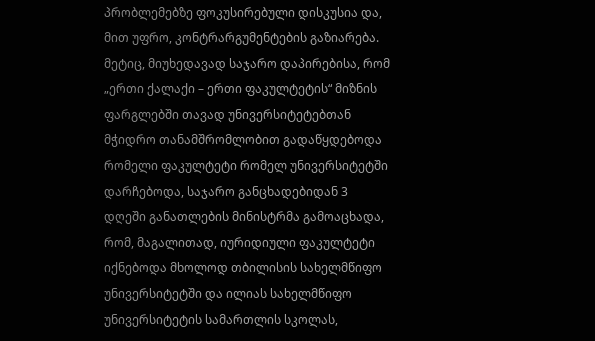პრობლემებზე ფოკუსირებული დისკუსია და, მით უფრო, კონტრარგუმენტების გაზიარება.
მეტიც, მიუხედავად საჯარო დაპირებისა, რომ „ერთი ქალაქი – ერთი ფაკულტეტის“ მიზნის ფარგლებში თავად უნივერსიტეტებთან მჭიდრო თანამშრომლობით გადაწყდებოდა რომელი ფაკულტეტი რომელ უნივერსიტეტში დარჩებოდა, საჯარო განცხადებიდან 3 დღეში განათლების მინისტრმა გამოაცხადა, რომ, მაგალითად, იურიდიული ფაკულტეტი იქნებოდა მხოლოდ თბილისის სახელმწიფო უნივერსიტეტში და ილიას სახელმწიფო უნივერსიტეტის სამართლის სკოლას,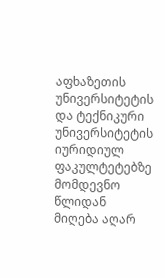აფხაზეთის უნივერსიტეტის და ტექნიკური უნივერსიტეტის იურიდიულ ფაკულტეტებზე მომდევნო წლიდან მიღება აღარ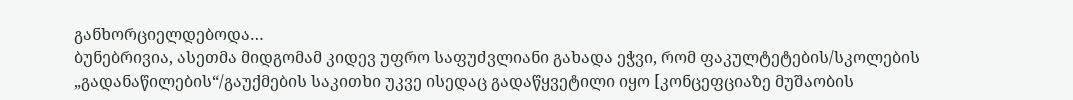განხორციელდებოდა…
ბუნებრივია, ასეთმა მიდგომამ კიდევ უფრო საფუძვლიანი გახადა ეჭვი, რომ ფაკულტეტების/სკოლების „გადანაწილების“/გაუქმების საკითხი უკვე ისედაც გადაწყვეტილი იყო [კონცეფციაზე მუშაობის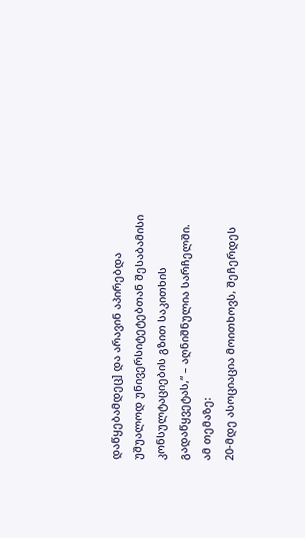დაწყებამდეც] და არავინ აპირებდა უშუალოდ უნივერსიტეტებთან შესაბამისი კონსულტაციების გზით საკითხის გადაწყვეტას,“ – აღნიშნულია სარჩელში.
ამ თემაზე:
20-მდე ასოციაცია მოითხოვს, შეჩერდეს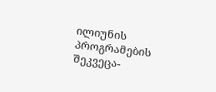ილიუნის პროგრამების შეკვეცა-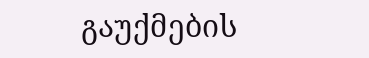გაუქმების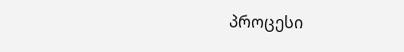პროცესი